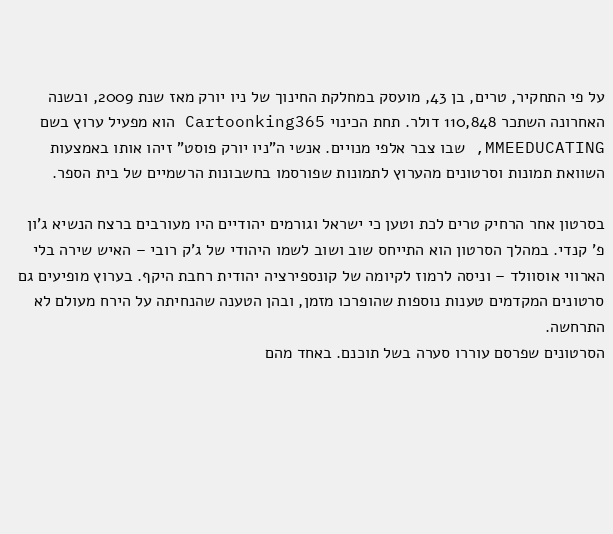על פי התחקיר, טרים, בן 43, מועסק במחלקת החינוך של ניו יורק מאז שנת 2009, ובשנה האחרונה השתכר 110,848 דולר. תחת הכינוי Cartoonking365 הוא מפעיל ערוץ בשם MMEEDUCATING, שבו צבר אלפי מנויים. אנשי ה"ניו יורק פוסט" זיהו אותו באמצעות השוואת תמונות וסרטונים מהערוץ לתמונות שפורסמו בחשבונות הרשמיים של בית הספר.

בסרטון אחר הרחיק טרים לכת וטען כי ישראל וגורמים יהודיים היו מעורבים ברצח הנשיא ג'ון פ' קנדי. במהלך הסרטון הוא התייחס שוב ושוב לשמו היהודי של ג'ק רובי – האיש שירה בלי הארווי אוסוולד – וניסה לרמוז לקיומה של קונספירציה יהודית רחבת היקף. בערוץ מופיעים גם סרטונים המקדמים טענות נוספות שהופרכו מזמן, ובהן הטענה שהנחיתה על הירח מעולם לא התרחשה.
הסרטונים שפרסם עוררו סערה בשל תוכנם. באחד מהם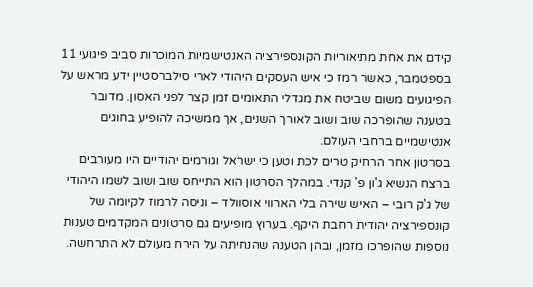קידם את אחת מתיאוריות הקונספירציה האנטישמיות המוכרות סביב פיגועי 11 בספטמבר, כאשר רמז כי איש העסקים היהודי לארי סילברסטיין ידע מראש על הפיגועים משום שביטח את מגדלי התאומים זמן קצר לפני האסון. מדובר בטענה שהופרכה שוב ושוב לאורך השנים, אך ממשיכה להופיע בחוגים אנטישמיים ברחבי העולם.
בסרטון אחר הרחיק טרים לכת וטען כי ישראל וגורמים יהודיים היו מעורבים ברצח הנשיא ג'ון פ' קנדי. במהלך הסרטון הוא התייחס שוב ושוב לשמו היהודי של ג'ק רובי – האיש שירה בלי הארווי אוסוולד – וניסה לרמוז לקיומה של קונספירציה יהודית רחבת היקף. בערוץ מופיעים גם סרטונים המקדמים טענות נוספות שהופרכו מזמן, ובהן הטענה שהנחיתה על הירח מעולם לא התרחשה.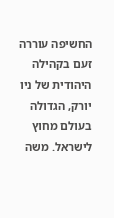החשיפה עוררה זעם בקהילה היהודית של ניו יורק, הגדולה בעולם מחוץ לישראל. משה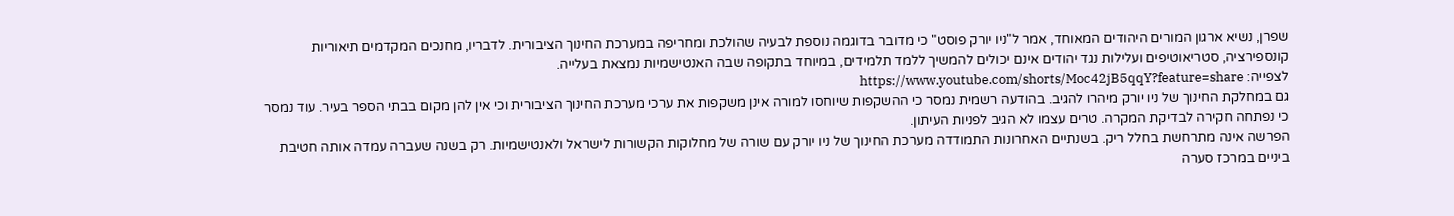שפרן, נשיא ארגון המורים היהודים המאוחד, אמר ל"ניו יורק פוסט" כי מדובר בדוגמה נוספת לבעיה שהולכת ומחריפה במערכת החינוך הציבורית. לדבריו, מחנכים המקדמים תיאוריות קונספירציה, סטריאוטיפים ועלילות נגד יהודים אינם יכולים להמשיך ללמד תלמידים, במיוחד בתקופה שבה האנטישמיות נמצאת בעלייה.
לצפייה: https://www.youtube.com/shorts/Moc42jB5qqY?feature=share
גם במחלקת החינוך של ניו יורק מיהרו להגיב. בהודעה רשמית נמסר כי ההשקפות שיוחסו למורה אינן משקפות את ערכי מערכת החינוך הציבורית וכי אין להן מקום בבתי הספר בעיר. עוד נמסר כי נפתחה חקירה לבדיקת המקרה. טרים עצמו לא הגיב לפניות העיתון.
הפרשה אינה מתרחשת בחלל ריק. בשנתיים האחרונות התמודדה מערכת החינוך של ניו יורק עם שורה של מחלוקות הקשורות לישראל ולאנטישמיות. רק בשנה שעברה עמדה אותה חטיבת ביניים במרכז סערה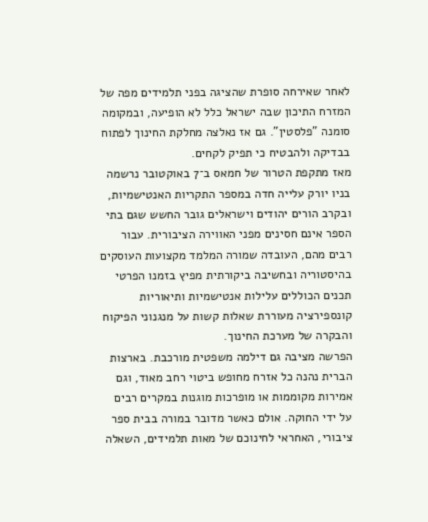לאחר שאירחה סופרת שהציגה בפני תלמידים מפה של המזרח התיכון שבה ישראל כלל לא הופיעה, ובמקומה סומנה "פלסטין". גם אז נאלצה מחלקת החינוך לפתוח בבדיקה ולהבטיח כי תפיק לקחים.
מאז מתקפת הטרור של חמאס ב־7 באוקטובר נרשמה בניו יורק עלייה חדה במספר התקריות האנטישמיות, ובקרב הורים יהודים וישראלים גובר החשש שגם בתי הספר אינם חסינים מפני האווירה הציבורית. עבור רבים מהם, העובדה שמורה המלמד מקצועות העוסקים בהיסטוריה ובחשיבה ביקורתית מפיץ בזמנו הפרטי תכנים הכוללים עלילות אנטישמיות ותיאוריות קונספירציה מעוררת שאלות קשות על מנגנוני הפיקוח והבקרה של מערכת החינוך.
הפרשה מציבה גם דילמה משפטית מורכבת. בארצות הברית נהנה כל אזרח מחופש ביטוי רחב מאוד, וגם אמירות מקוממות או מופרכות מוגנות במקרים רבים על ידי החוקה. אולם כאשר מדובר במורה בבית ספר ציבורי, האחראי לחינוכם של מאות תלמידים, השאלה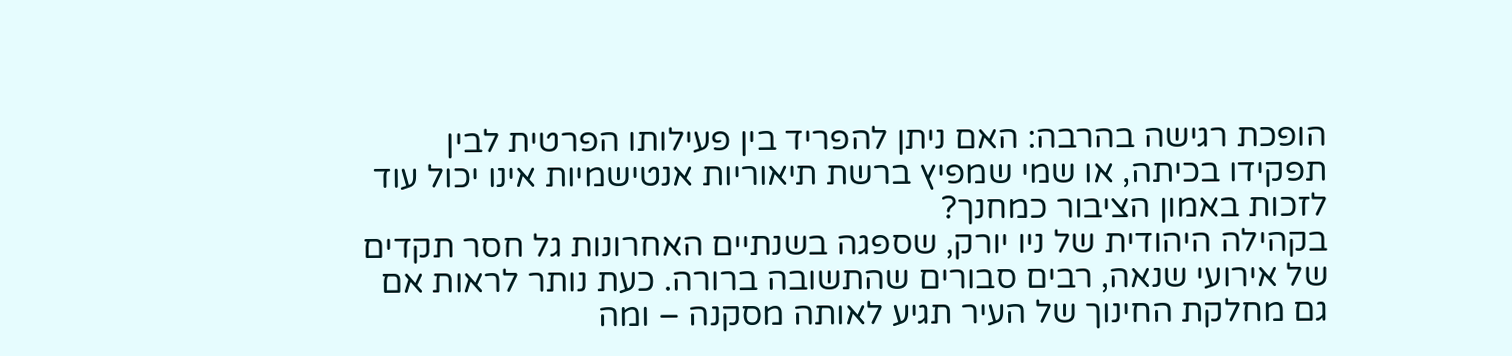הופכת רגישה בהרבה: האם ניתן להפריד בין פעילותו הפרטית לבין תפקידו בכיתה, או שמי שמפיץ ברשת תיאוריות אנטישמיות אינו יכול עוד לזכות באמון הציבור כמחנך?
בקהילה היהודית של ניו יורק, שספגה בשנתיים האחרונות גל חסר תקדים של אירועי שנאה, רבים סבורים שהתשובה ברורה. כעת נותר לראות אם גם מחלקת החינוך של העיר תגיע לאותה מסקנה – ומה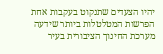יהיו הצעדים שתנקוט בעקבות אחת הפרשות המטלטלות ביותר שידעה מערכת החינוך הציבורית בעיר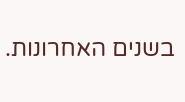בשנים האחרונות.